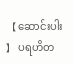【 ဆောင်းပါး 】 ပရဟိတ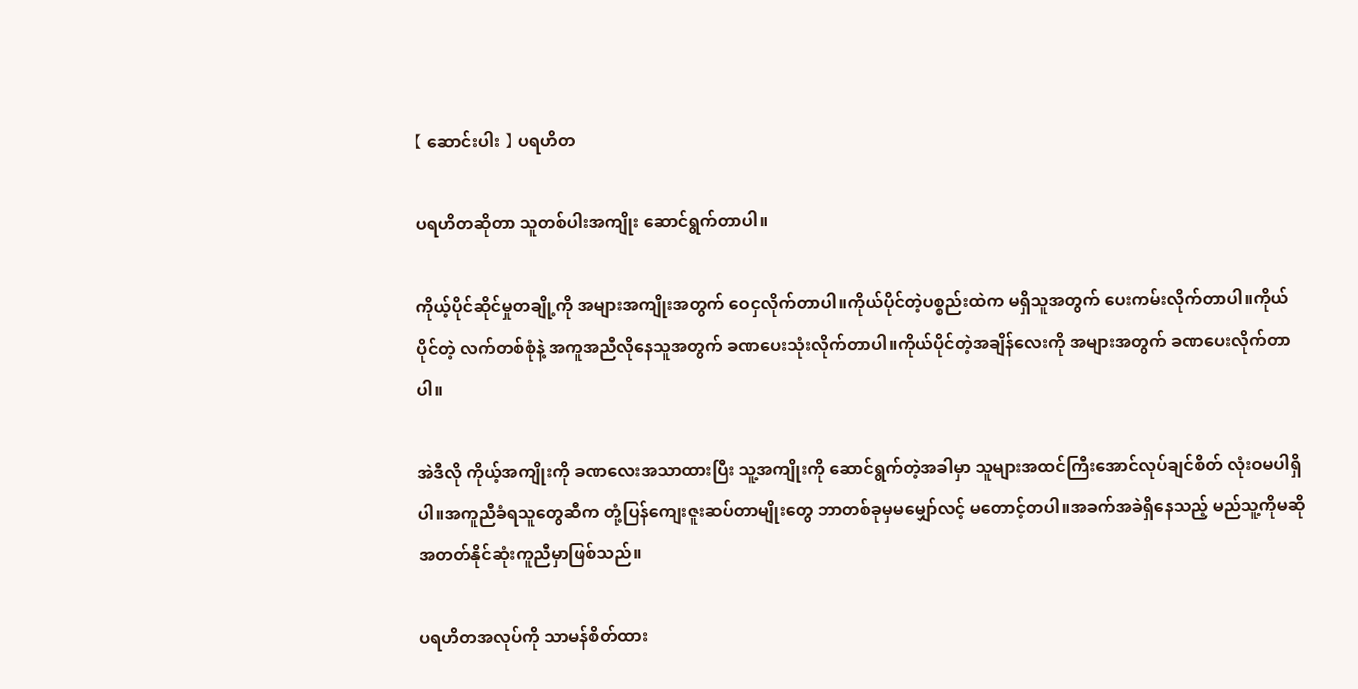【 ဆောင်းပါး 】 ပရဟိတ

ပရဟိတဆိုတာ သူတစ်ပါးအကျိုး ဆောင်ရွက်တာပါ။

ကိုယ့်ပိုင်ဆိုင်မှုတချို့ကို အများအကျိုးအတွက် ဝေငှလိုက်တာပါ။ကိုယ်ပိုင်တဲ့ပစ္စည်းထဲက မရှိသူအတွက် ပေးကမ်းလိုက်တာပါ။ကိုယ်ပိုင်တဲ့ လက်တစ်စုံနဲ့ အကူအညီလိုနေသူအတွက် ခဏပေးသုံးလိုက်တာပါ။ကိုယ်ပိုင်တဲ့အချိန်လေးကို အများအတွက် ခဏပေးလိုက်တာပါ။

အဲဒီလို ကိုယ့်အကျိုးကို ခဏလေးအသာထားပြီး သူ့အကျိုးကို ဆောင်ရွက်တဲ့အခါမှာ သူများအထင်ကြီးအောင်လုပ်ချင်စိတ် လုံးဝမပါရှိပါ။အကူညီခံရသူတွေဆီက တုံ့ပြန်ကျေးဇူးဆပ်တာမျိုးတွေ ဘာတစ်ခုမှမမျှော်လင့် မတောင့်တပါ။အခက်အခဲရှိနေသည့် မည်သူ့ကိုမဆို အတတ်နိုင်ဆုံးကူညီမှာဖြစ်သည်။

ပရဟိတအလုပ်ကို သာမန်စိတ်ထား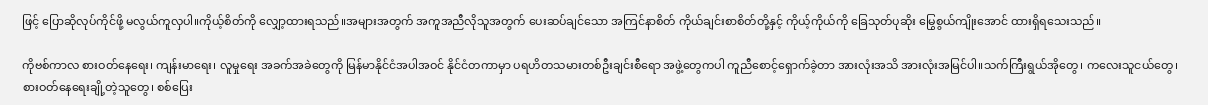ဖြင့် ပြောဆိုလုပ်ကိုင်ဖို့ မလွယ်ကူလှပါ။ကိုယ့်စိတ်ကို လျှော့ထားရသည်။အများအတွက် အကူအညီလိုသူအတွက် ပေးဆပ်ချင်သော အကြင်နာစိတ် ကိုယ်ချင်းစာစိတ်တို့နှင့် ကိုယ့်ကိုယ်ကို ခြေသုတ်ပုဆိုး မြွေစွယ်ကျိုးအောင် ထားရှိရသေးသည်။

ကိုဗစ်ကာလ စားဝတ်နေရေး၊ ကျန်းမာရေး၊ လူမှုရေး အခက်အခဲတွေကို မြန်မာနိုင်ငံအပါအဝင် နိုင်ငံတကာမှာ ပရဟိတသမားတစ်ဦးချင်းစီရော အဖွဲ့တွေကပါ ကူညီစောင့်ရှောက်ခဲ့တာ အားလုံးအသိ အားလုံးအမြင်ပါ။သက်ကြီးရွယ်အိုတွေ၊ ကလေးသူငယ်တွေ၊ စားဝတ်နေရေးချို့တဲ့သူတွေ၊ စစ်ပြေး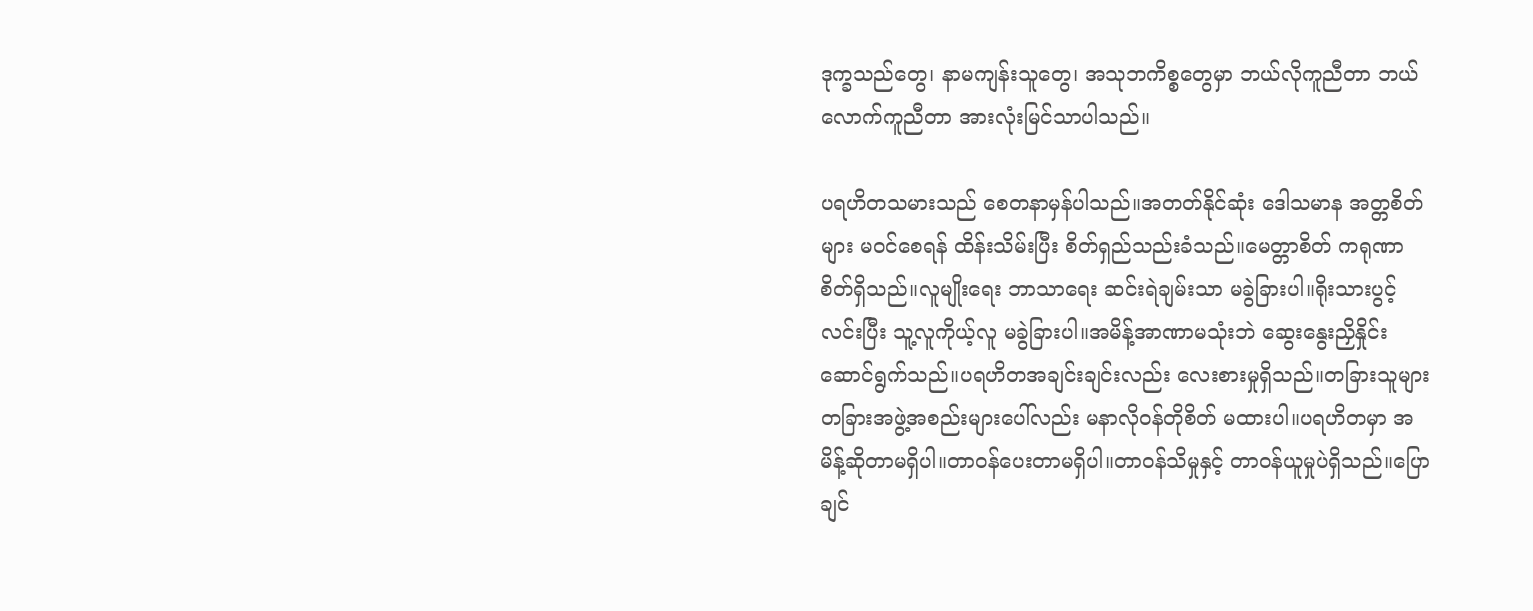ဒုက္ခသည်တွေ၊ နာမကျန်းသူတွေ၊ အသုဘကိစ္စတွေမှာ ဘယ်လိုကူညီတာ ဘယ်လောက်ကူညီတာ အားလုံးမြင်သာပါသည်။

ပရဟိတသမားသည် စေတနာမှန်ပါသည်။အတတ်နိုင်ဆုံး ဒေါသမာန အတ္တစိတ်များ မဝင်စေရန် ထိန်းသိမ်းပြီး စိတ်ရှည်သည်းခံသည်။မေတ္တာစိတ် ကရုဏာစိတ်ရှိသည်။လူမျိုးရေး ဘာသာရေး ဆင်းရဲချမ်းသာ မခွဲခြားပါ။ရိုးသားပွင့်လင်းပြီး သူ့လူကိုယ့်လူ မခွဲခြားပါ။အမိန့်အာဏာမသုံးဘဲ ဆွေးနွေးညှိနှိုင်းဆောင်ရွက်သည်။ပရဟိတအချင်းချင်းလည်း လေးစားမှုရှိသည်။တခြားသူများ တခြားအဖွဲ့အစည်းများပေါ်လည်း မနာလိုဝန်တိုစိတ် မထားပါ။ပရဟိတမှာ အမိန့်ဆိုတာမရှိပါ။တာဝန်ပေးတာမရှိပါ။တာဝန်သိမှုနှင့် တာဝန်ယူမှုပဲရှိသည်။ပြောချင်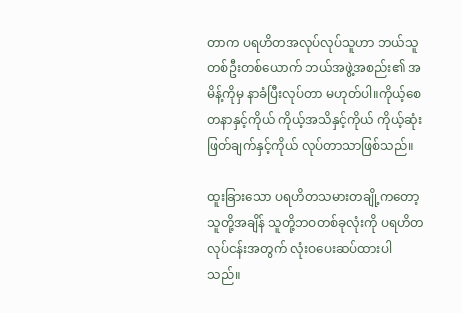တာက ပရဟိတအလုပ်လုပ်သူဟာ ဘယ်သူတစ်ဦးတစ်ယောက် ဘယ်အဖွဲ့အစည်း၏ အမိန့်ကိုမှ နာခံပြီးလုပ်တာ မဟုတ်ပါ။ကိုယ့်စေတနာနှင့်ကိုယ် ကိုယ့်အသိနှင့်ကိုယ် ကိုယ့်ဆုံးဖြတ်ချက်နှင့်ကိုယ် လုပ်တာသာဖြစ်သည်။

ထူးခြားသော ပရဟိတသမားတချို့ကတော့ သူတို့အချိန် သူတို့ဘဝတစ်ခုလုံးကို ပရဟိတလုပ်ငန်းအတွက် လုံးဝပေးဆပ်ထားပါသည်။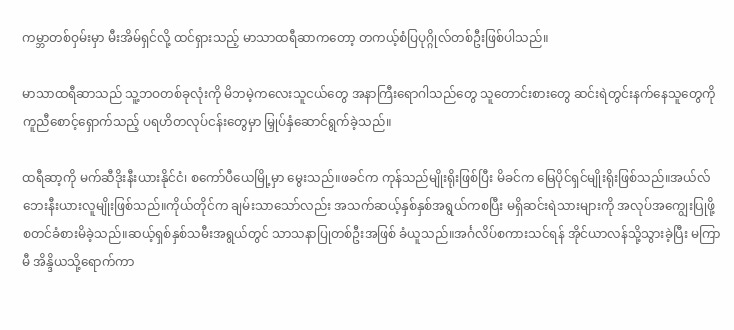ကမ္ဘာတစ်ဝှမ်းမှာ မီးအိမ်ရှင်လို့ ထင်ရှားသည့် မာသာထရီဆာကတော့ တကယ့်စံပြပုဂ္ဂိုလ်တစ်ဦးဖြစ်ပါသည်။

မာသာထရီဆာသည် သူ့ဘဝတစ်ခုလုံးကို မိဘမဲ့ကလေးသူငယ်တွေ အနာကြီးရောဂါသည်တွေ သူတောင်းစားတွေ ဆင်းရဲတွင်းနက်နေသူတွေကို ကူညီစောင့်ရှောက်သည့် ပရဟိတလုပ်ငန်းတွေမှာ မြှုပ်နှံဆောင်ရွက်ခဲ့သည်။

ထရီဆာ့ကို မက်ဆီဒိုးနီးယားနိုင်ငံ၊ စကော်ပီယေမြို့မှာ မွေးသည်။ဖခင်က ကုန်သည်မျိုးရိုးဖြစ်ပြီး မိခင်က မြေပိုင်ရှင်မျိုးရိုးဖြစ်သည်။အယ်လ်ဘေးနီးယားလူမျိုးဖြစ်သည်။ကိုယ်တိုင်က ချမ်းသာသော်လည်း အသက်ဆယ့်နှစ်နှစ်အရွယ်ကစပြီး မရှိဆင်းရဲသားများကို အလုပ်အကျွေးပြုဖို့ စတင်ခံစားမိခဲ့သည်။ဆယ့်ရှစ်နှစ်သမီးအရွယ်တွင် သာသနာပြုတစ်ဦးအဖြစ် ခံယူသည်။အင်္ဂလိပ်စကားသင်ရန် အိုင်ယာလန်သို့သွားခဲ့ပြီး မကြာမီ အိန္ဒိယသို့ရောက်ကာ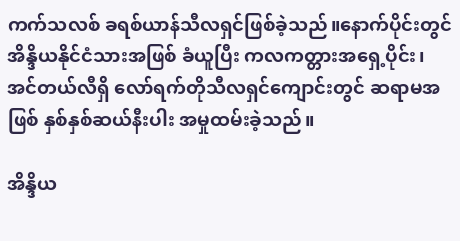ကက်သလစ် ခရစ်ယာန်သီလရှင်ဖြစ်ခဲ့သည်။နောက်ပိုင်းတွင် အိန္ဒိယနိုင်ငံသားအဖြစ် ခံယူပြီး ကလကတ္တားအရှေ့ပိုင်း၊ အင်တယ်လီရှိ လော်ရက်တိုသီလရှင်ကျောင်းတွင် ဆရာမအဖြစ် နှစ်နှစ်ဆယ်နီးပါး အမှုထမ်းခဲ့သည်။

အိန္ဒိယ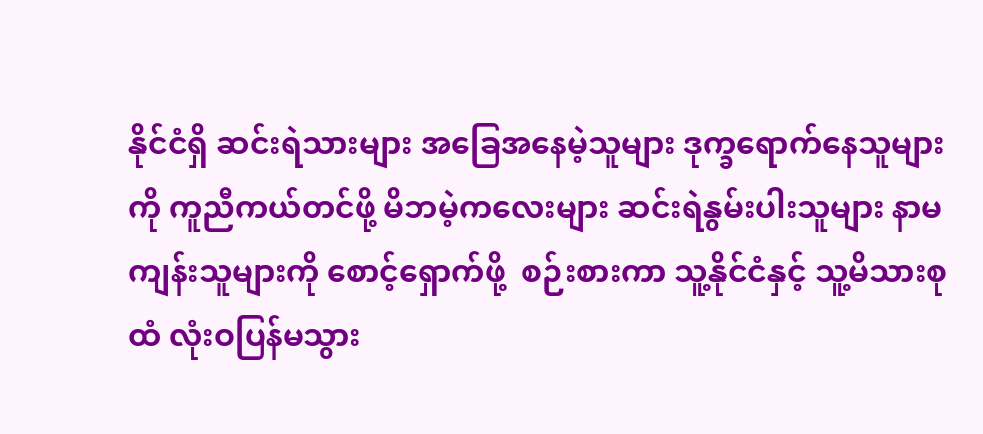နိုင်ငံရှိ ဆင်းရဲသားများ အခြေအနေမဲ့သူများ ဒုက္ခရောက်နေသူများကို ကူညီကယ်တင်ဖို့ မိဘမဲ့ကလေးများ ဆင်းရဲနွမ်းပါးသူများ နာမကျန်းသူများကို စောင့်ရှောက်ဖို့  စဉ်းစားကာ သူ့နိုင်ငံနှင့် သူ့မိသားစုထံ လုံးဝပြန်မသွား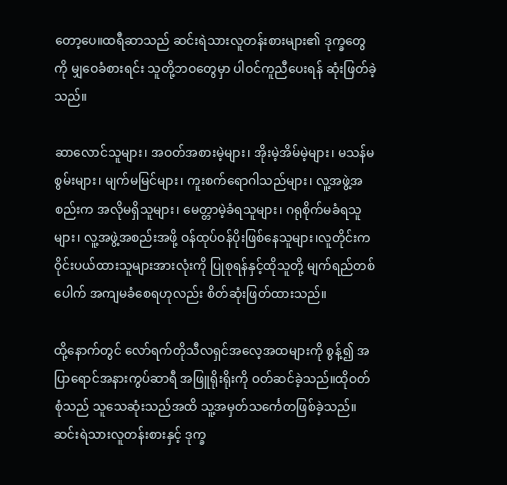တော့ပေ။ထရီဆာသည် ဆင်းရဲသားလူတန်းစားများ၏ ဒုက္ခတွေကို မျှဝေခံစားရင်း သူတို့ဘဝတွေမှာ ပါဝင်ကူညီပေးရန် ဆုံးဖြတ်ခဲ့သည်။

ဆာလောင်သူများ၊ အဝတ်အစားမဲ့များ၊ အိုးမဲ့အိမ်မဲ့များ၊ မသန်မစွမ်းများ၊ မျက်မမြင်များ၊ ကူးစက်ရောဂါသည်များ၊ လူ့အဖွဲ့အစည်းက အလိုမရှိသူများ၊ မေတ္တာမဲ့ခံရသူများ၊ ဂရုစိုက်မခံရသူများ၊ လူ့အဖွဲ့အစည်းအဖို့ ဝန်ထုပ်ဝန်ပိုးဖြစ်နေသူများ၊လူတိုင်းက ဝိုင်းပယ်ထားသူများအားလုံးကို ပြုစုရန်နှင့်ထိုသူတို့ မျက်ရည်တစ်ပေါက် အကျမခံစေရဟုလည်း စိတ်ဆုံးဖြတ်ထားသည်။

ထို့နောက်တွင် လော်ရက်တိုသီလရှင်အလေ့အထများကို စွန့်၍ အပြာရောင်အနားကွပ်ဆာရီ အဖြူရိုးရိုးကို ဝတ်ဆင်ခဲ့သည်။ထိုဝတ်စုံသည် သူသေဆုံးသည်အထိ သူ့အမှတ်သင်္ကေတဖြစ်ခဲ့သည်။ဆင်းရဲသားလူတန်းစားနှင့် ဒုက္ခ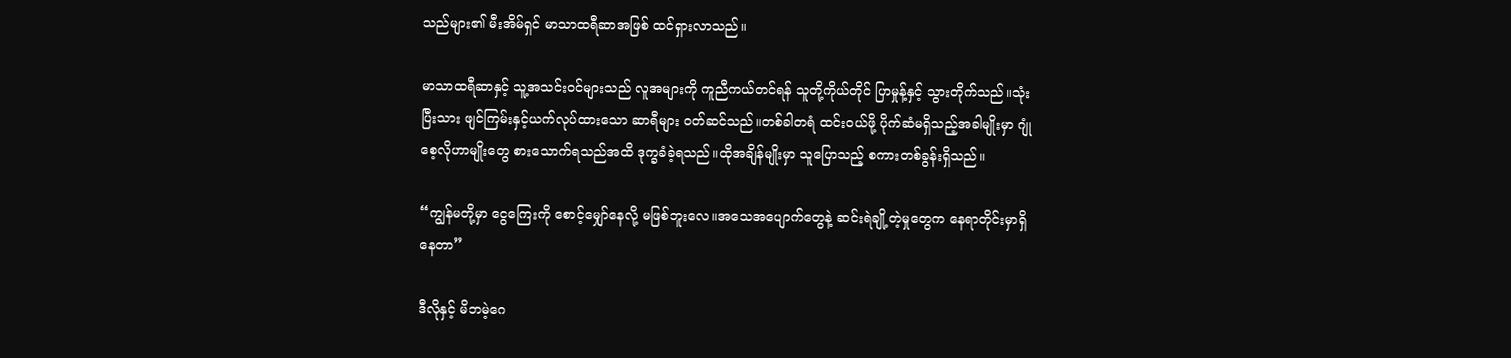သည်များ၏ မီးအိမ်ရှင် မာသာထရီဆာအဖြစ် ထင်ရှားလာသည်။

မာသာထရီဆာနှင့် သူ့အသင်းဝင်များသည် လူအများကို ကူညီကယ်တင်ရန် သူတို့ကိုယ်တိုင် ပြာမှုန့်နှင့် သွားတိုက်သည်။သုံးပြီးသား ဖျင်ကြမ်းနှင့်ယက်လုပ်ထားသော ဆာရီများ ဝတ်ဆင်သည်။တစ်ခါတရံ ထင်းဝယ်ဖို့ ပိုက်ဆံမရှိသည့်အခါမျိုးမှာ ဂျုံစေ့လိုဟာမျိုးတွေ စားသောက်ရသည်အထိ ဒုက္ခခံခဲ့ရသည်။ထိုအချိန်မျိုးမှာ သူပြောသည့် စကားတစ်ခွန်းရှိသည်။

“ကျွန်မတို့မှာ ငွေကြေးကို စောင့်မျှော်နေလို့ မဖြစ်ဘူးလေ။အသေအပျောက်တွေနဲ့ ဆင်းရဲချို့တဲ့မှုတွေက နေရာတိုင်းမှာရှိနေတာ”

ဒီလိုနှင့် မိဘမဲ့ဂေ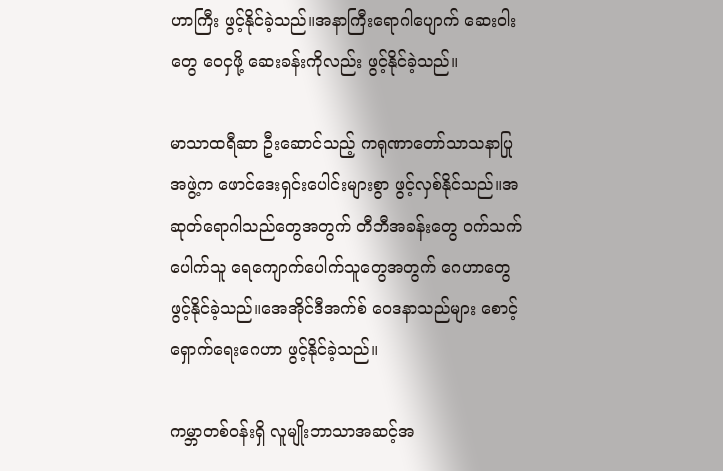ဟာကြီး ဖွင့်နိုင်ခဲ့သည်။အနာကြီးရောဂါပျောက် ဆေးဝါးတွေ ဝေငှဖို့ ဆေးခန်းကိုလည်း ဖွင့်နိုင်ခဲ့သည်။

မာသာထရီဆာ ဦးဆောင်သည့် ကရုဏာတော်သာသနာပြုအဖွဲ့က ဖောင်ဒေးရှင်းပေါင်းများစွာ ဖွင့်လှစ်နိုင်သည်။အဆုတ်ရောဂါသည်တွေအတွက် တီဘီအခန်းတွေ ဝက်သက်ပေါက်သူ ရေကျောက်ပေါက်သူတွေအတွက် ဂေဟာတွေ ဖွင့်နိုင်ခဲ့သည်။အေအိုင်ဒီအက်စ် ဝေဒနာသည်များ စောင့်ရှောက်ရေးဂေဟာ ဖွင့်နိုင်ခဲ့သည်။

ကမ္ဘာတစ်ဝန်းရှိ လူမျိုးဘာသာအဆင့်အ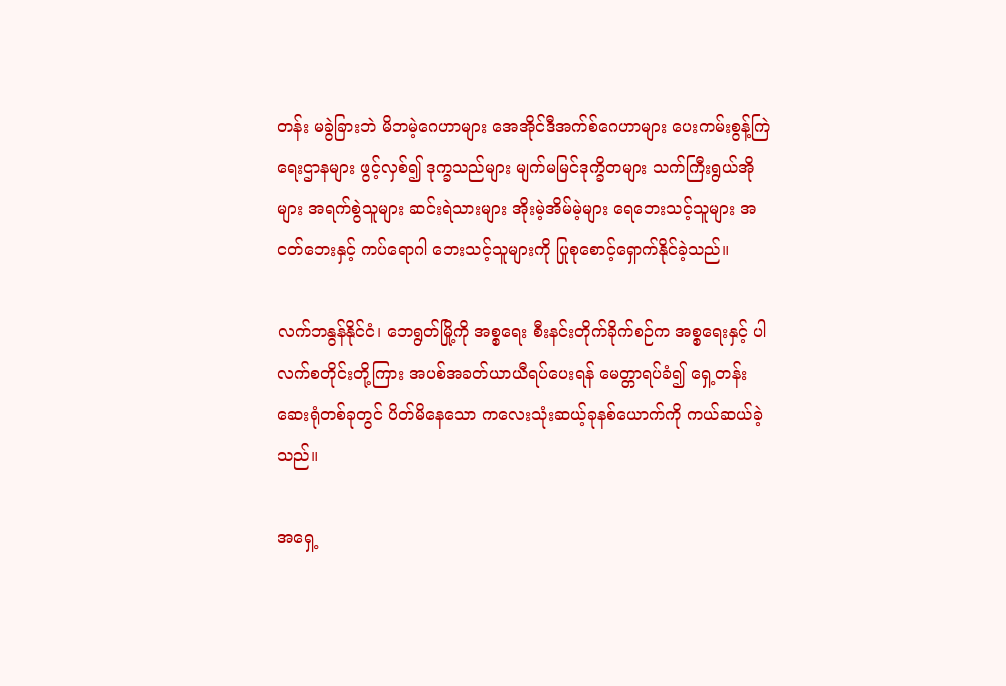တန်း မခွဲခြားဘဲ မိဘမဲ့ဂေဟာများ အေအိုင်ဒီအက်စ်ဂေဟာများ ပေးကမ်းစွန့်ကြဲရေးဌာနများ ဖွင့်လှစ်၍ ဒုက္ခသည်များ မျက်မမြင်ဒုက္ခိတများ သက်ကြီးရွယ်အိုများ အရက်စွဲသူများ ဆင်းရဲသားများ အိုးမဲ့အိမ်မဲ့များ ရေဘေးသင့်သူများ အငတ်ဘေးနှင့် ကပ်ရောဂါ ဘေးသင့်သူများကို ပြုစုစောင့်ရှောက်နိုင်ခဲ့သည်။

လက်ဘနွန်နိုင်ငံ၊ ဘေရွတ်မြို့ကို အစ္စရေး စီးနင်းတိုက်ခိုက်စဉ်က အစ္စရေးနှင့် ပါလက်စတိုင်းတို့ကြား အပစ်အခတ်ယာယီရပ်ပေးရန် မေတ္တာရပ်ခံ၍ ရှေ့တန်းဆေးရုံတစ်ခုတွင် ပိတ်မိနေသော ကလေးသုံးဆယ့်ခုနစ်ယောက်ကို ကယ်ဆယ်ခဲ့သည်။

အရှေ့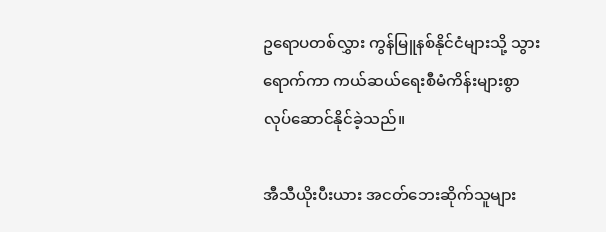ဥရောပတစ်လွှား ကွန်မြူနစ်နိုင်ငံများသို့ သွားရောက်ကာ ကယ်ဆယ်ရေးစီမံကိန်းများစွာ လုပ်ဆောင်နိုင်ခဲ့သည်။

အီသီယိုးပီးယား အငတ်ဘေးဆိုက်သူများ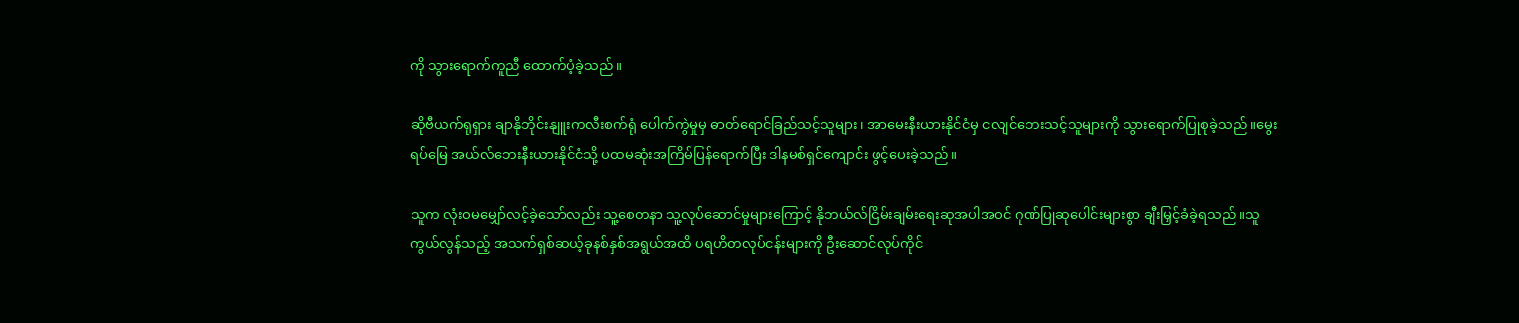ကို သွားရောက်ကူညီ ထောက်ပံ့ခဲ့သည်။

ဆိုဗီယက်ရုရှား ချာနိုဘိုင်းနျူးကလီးစက်ရုံ ပေါက်ကွဲမှုမှ ဓာတ်ရောင်ခြည်သင့်သူများ၊ အာမေးနီးယားနိုင်ငံမှ ငလျင်ဘေးသင့်သူများကို သွားရောက်ပြုစုခဲ့သည်။မွေးရပ်မြေ အယ်လ်ဘေးနီးယားနိုင်ငံသို့ ပထမဆုံးအကြိမ်ပြန်ရောက်ပြီး ဒါနမစ်ရှင်ကျောင်း ဖွင့်ပေးခဲ့သည်။

သူက လုံးဝမမျှော်လင့်ခဲ့သော်လည်း သူ့စေတနာ သူ့လုပ်ဆောင်မှုများကြောင့် နိုဘယ်လ်ငြိမ်းချမ်းရေးဆုအပါအဝင် ဂုဏ်ပြုဆုပေါင်းများစွာ ချီးမြှင့်ခံခဲ့ရသည်။သူကွယ်လွန်သည့် အသက်ရှစ်ဆယ့်ခုနစ်နှစ်အရွယ်အထိ ပရဟိတလုပ်ငန်းများကို ဦးဆောင်လုပ်ကိုင်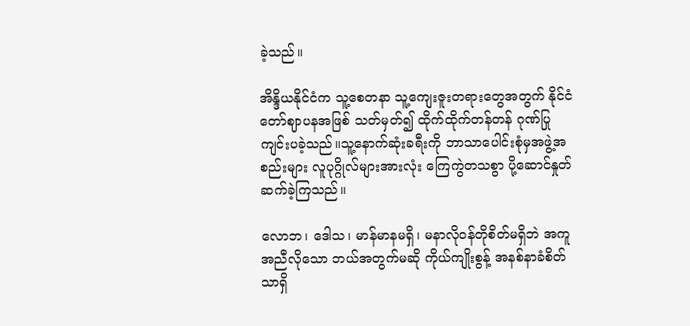ခဲ့သည်။

အိန္ဒိယနိုင်ငံက သူ့စေတနာ သူ့ကျေးဇူးတရားတွေအတွက် နိုင်ငံတော်ဈာပနအဖြစ် သတ်မှတ်၍ ထိုက်ထိုက်တန်တန် ဂုဏ်ပြုကျင်းပခဲ့သည်။သူ့နောက်ဆုံးခရီးကို ဘာသာပေါင်းစုံမှအဖွဲ့အစည်းများ လူပုဂ္ဂိုလ်များအားလုံး ကြေကွဲတသစွာ ပို့ဆောင်နှုတ်ဆက်ခဲ့ကြသည်။

လောဘ၊ ဒေါသ၊ မာန်မာနမရှိ၊ မနာလိုဝန်တိုစိတ်မရှိဘဲ အကူအညီလိုသော ဘယ်အတွက်မဆို ကိုယ်ကျိုးစွန့် အနစ်နာခံစိတ်သာရှိ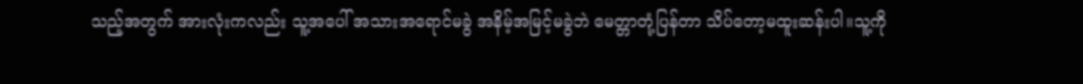သည့်အတွက် အားလုံးကလည်း သူ့အပေါ် အသားအရောင်မခွဲ အနိမ့်အမြင့်မခွဲဘဲ မေတ္တာတုံ့ပြန်တာ သိပ်တော့မထူးဆန်းပါ။သူ့ကို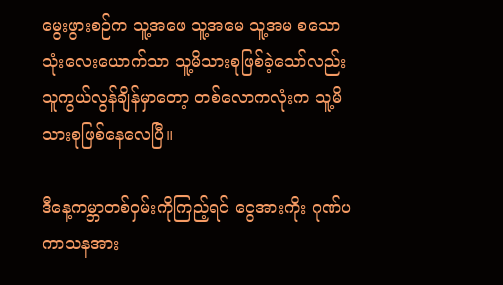မွေးဖွားစဉ်က သူ့အဖေ သူ့အမေ သူ့အမ စသော သုံးလေးယောက်သာ သူ့မိသားစုဖြစ်ခဲ့သော်လည်း သူကွယ်လွန်ချိန်မှာတော့ တစ်လောကလုံးက သူ့မိသားစုဖြစ်နေလေပြီ။

ဒီနေ့ကမ္ဘာတစ်ဝှမ်းကိုကြည့်ရင် ငွေအားကိုး ဂုဏ်ပကာသနအား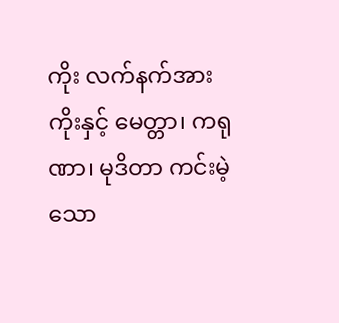ကိုး လက်နက်အားကိုးနှင့် မေတ္တာ၊ ကရုဏာ၊ မုဒိတာ ကင်းမဲ့သော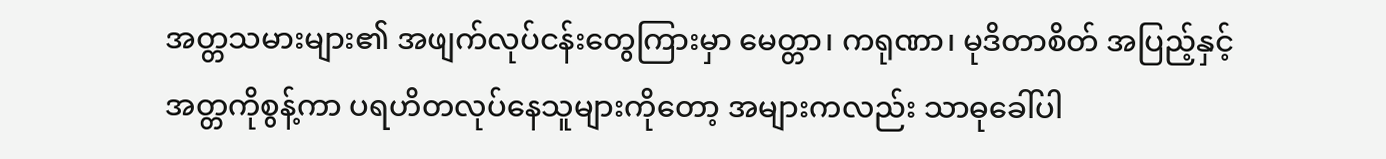အတ္တသမားများ၏ အဖျက်လုပ်ငန်းတွေကြားမှာ မေတ္တာ၊ ကရုဏာ၊ မုဒိတာစိတ် အပြည့်နှင့် အတ္တကိုစွန့်ကာ ပရဟိတလုပ်နေသူများကိုတော့ အများကလည်း သာဓုခေါ်ပါ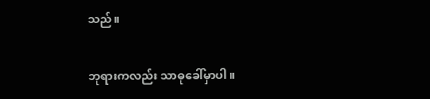သည်။

ဘုရားကလည်း သာဓုခေါ်မှာပါ။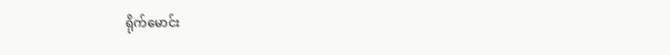ရိုက်မောင်း